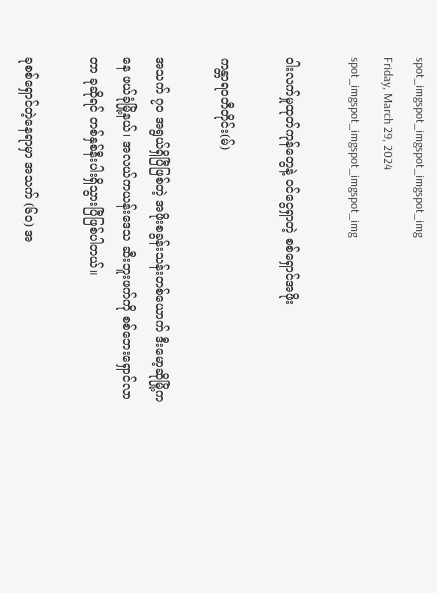spot_imgspot_imgspot_imgspot_img
Friday, March 29, 2024
spot_imgspot_imgspot_imgspot_img

ဝါးလက်မှုထုတ်ကုန်တွေနဲ့ ဝင်ငွေရှာတဲ့ စစ်ရှောင်အဖိုး

ကန္တာရဝတီတိုင်း(မ်)

အသက် ၇၀ အရွယ်ရှိပြီဖြစ်တဲ့ အဖိုးစခွန်းသန်းတစ်ယောက် ဒီးမော့ဆိုမြို့ကနေ ဖယ်ခုံမြို့နယ်၊ အလယ်ကယန်းဒေသ ဆီးဘူးဖက်ကို စစ်ဘေးရှောင်လာတာ ခုဆိုရင် တစ်နှစ်နီးပါးရှိသွားပြီဖြစ်ပါတယ်။

ခုစစ်ရှောင်တဲ့နေရာမှာ အသက် (၆၀) အ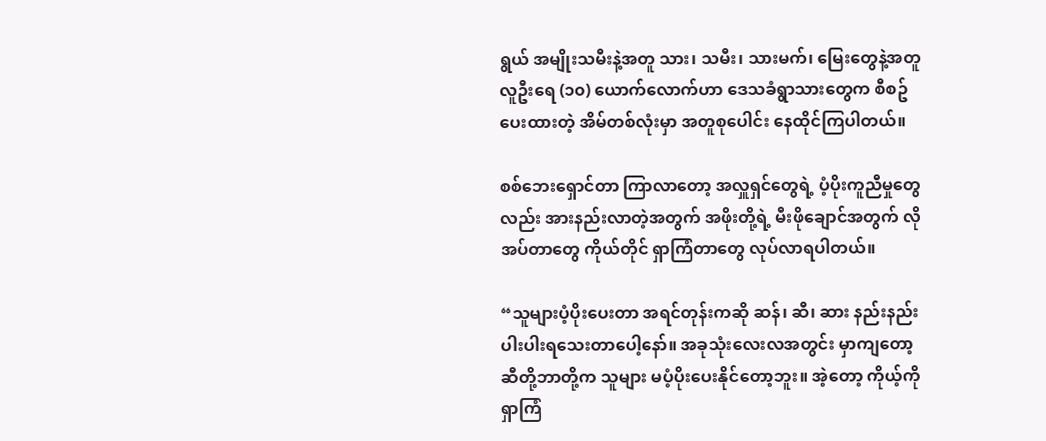ရွယ် အမျိုးသမီးနဲ့အတူ သား၊ သမီး၊ သားမက်၊ မြေးတွေနဲ့အတူ လူဦးရေ (၁၀) ယောက်လောက်ဟာ ဒေသခံရွာသားတွေက စီစဥ်ပေးထားတဲ့ အိမ်တစ်လုံးမှာ အတူစုပေါင်း နေထိုင်ကြပါတယ်။

စစ်ဘေးရှောင်တာ ကြာလာတော့ အလှူရှင်တွေရဲ့ ပံ့ပိုးကူညီမှုတွေလည်း အားနည်းလာတဲ့အတွက် အဖိုးတို့ရဲ့ မီးဖိုချောင်အတွက် လိုအပ်တာတွေ ကိုယ်တိုင် ရှာကြံတာတွေ လုပ်လာရပါတယ်။

“သူများပံ့ပိုးပေးတာ အရင်တုန်းကဆို ဆန်၊ ဆီ၊ ဆား နည်းနည်းပါးပါးရသေးတာပေါ့နော်။ အခုသုံးလေးလအတွင်း မှာကျတော့ ဆီတို့ဘာတို့က သူများ မပံ့ပိုးပေးနိုင်တော့ဘူး။ အဲ့တော့ ကိုယ့်ကို ရှာကြံ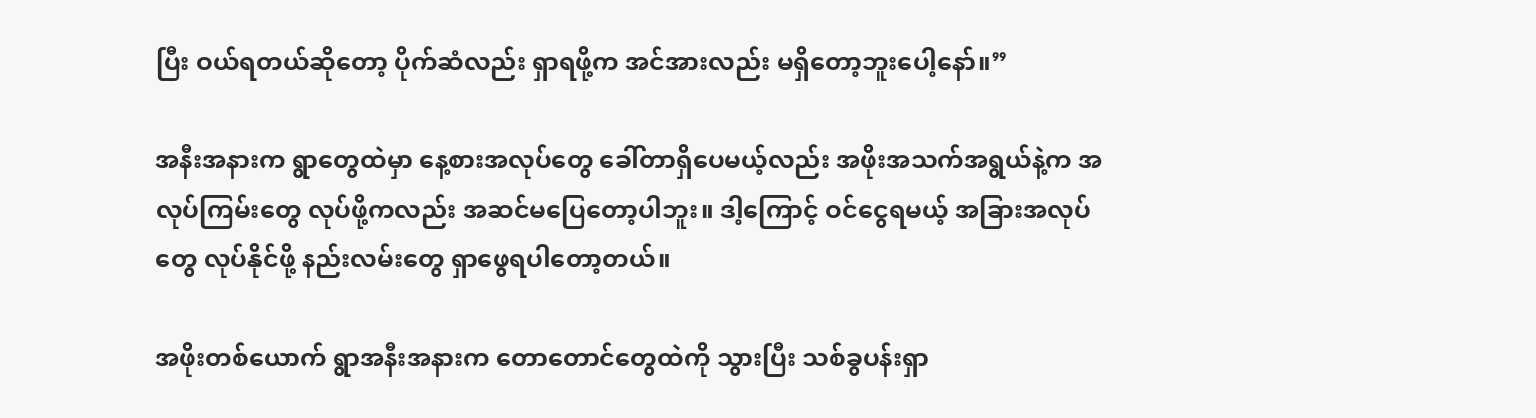ပြီး ဝယ်ရတယ်ဆိုတော့ ပိုက်ဆံလည်း ရှာရဖို့က အင်အားလည်း မရှိတော့ဘူးပေါ့နော်။”

အနီးအနားက ရွာတွေထဲမှာ နေ့စားအလုပ်တွေ ခေါ်တာရှိပေမယ့်လည်း အဖိုးအသက်အရွယ်နဲ့က အလုပ်ကြမ်းတွေ လုပ်ဖို့ကလည်း အဆင်မပြေတော့ပါဘူး။ ဒါ့ကြောင့် ဝင်ငွေရမယ့် အခြားအလုပ်တွေ လုပ်နိုင်ဖို့ နည်းလမ်းတွေ ရှာဖွေရပါတော့တယ်။

အဖိုးတစ်ယောက် ရွာအနီးအနားက တောတောင်တွေထဲကို သွားပြီး သစ်ခွပန်းရှာ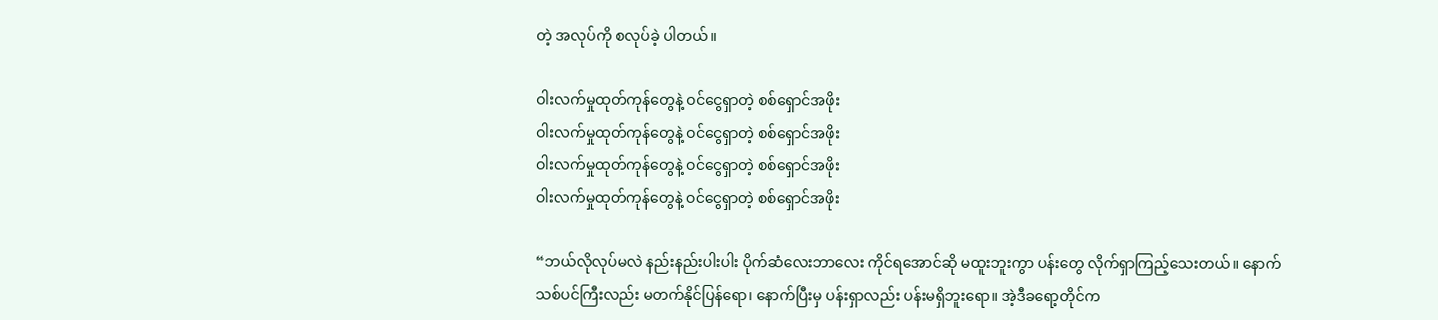တဲ့ အလုပ်ကို စလုပ်ခဲ့ ပါတယ်။

ဝါးလက်မှုထုတ်ကုန်တွေနဲ့ ဝင်ငွေရှာတဲ့ စစ်ရှောင်အဖိုး
ဝါးလက်မှုထုတ်ကုန်တွေနဲ့ ဝင်ငွေရှာတဲ့ စစ်ရှောင်အဖိုး
ဝါးလက်မှုထုတ်ကုန်တွေနဲ့ ဝင်ငွေရှာတဲ့ စစ်ရှောင်အဖိုး
ဝါးလက်မှုထုတ်ကုန်တွေနဲ့ ဝင်ငွေရှာတဲ့ စစ်ရှောင်အဖိုး

“ဘယ်လိုလုပ်မလဲ နည်းနည်းပါးပါး ပိုက်ဆံလေးဘာလေး ကိုင်ရအောင်ဆို မထူးဘူးကွာ ပန်းတွေ လိုက်ရှာကြည့်သေးတယ်။ နောက်သစ်ပင်ကြီးလည်း မတက်နိုင်ပြန်ရော၊ နောက်ပြီးမှ ပန်းရှာလည်း ပန်းမရှိဘူးရော။ အဲ့ဒီခရော့တိုင်က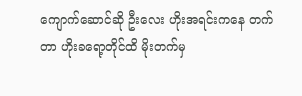ကျောက်ဆောင်ဆို ဦးလေး ဟိုးအရင်းကနေ တက်တာ ဟိုးခရော့တိုင်ထိ မိုးတက်မှ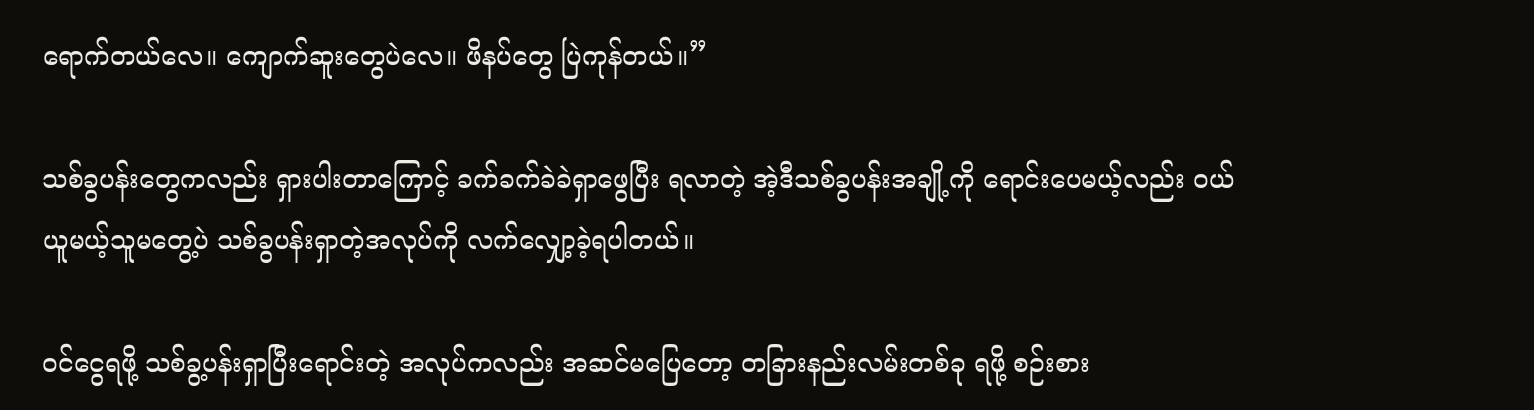ရောက်တယ်လေ။ ကျောက်ဆူးတွေပဲလေ။ ဖိနပ်တွေ ပြဲကုန်တယ်။”

သစ်ခွပန်းတွေကလည်း ရှားပါးတာကြောင့် ခက်ခက်ခဲခဲရှာဖွေပြီး ရလာတဲ့ အဲ့ဒီသစ်ခွပန်းအချို့ကို ရောင်းပေမယ့်လည်း ဝယ်ယူမယ့်သူမတွေ့ပဲ သစ်ခွပန်းရှာတဲ့အလုပ်ကို လက်လျှော့ခဲ့ရပါတယ်။

ဝင်ငွေရဖို့ သစ်ခွ့ပန်းရှာပြီးရောင်းတဲ့ အလုပ်ကလည်း အဆင်မပြေတော့ တခြားနည်းလမ်းတစ်ခု ရဖို့ စဉ်းစား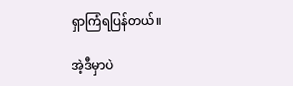ရှာကြံရပြန်တယ်။

အဲ့ဒီမှာပဲ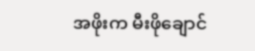အဖိုးက မီးဖိုချောင်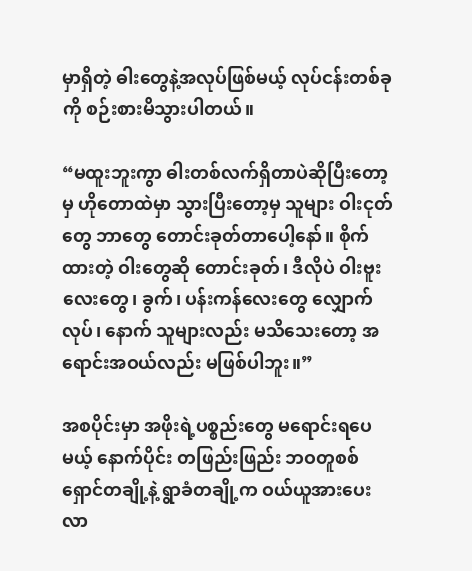မှာရှိတဲ့ ဓါးတွေနဲ့အလုပ်ဖြစ်မယ့် လုပ်ငန်းတစ်ခုကို စဉ်းစားမိသွားပါတယ်။

“မထူးဘူးကွာ ဓါးတစ်လက်ရှိတာပဲဆိုပြီးတော့မှ ဟိုတောထဲမှာ သွားပြီးတော့မှ သူများ ဝါးငုတ်တွေ ဘာတွေ တောင်းခုတ်တာပေါ့နော်။ စိုက်ထားတဲ့ ဝါးတွေဆို တောင်းခုတ်၊ ဒီလိုပဲ ဝါးဗူးလေးတွေ၊ ခွက်၊ ပန်းကန်လေးတွေ လျှောက်လုပ်၊ နောက် သူများလည်း မသိသေးတော့ အရောင်းအဝယ်လည်း မဖြစ်ပါဘူး။”

အစပိုင်းမှာ အဖိုးရဲ့ပစ္စည်းတွေ မရောင်းရပေမယ့် နောက်ပိုင်း တဖြည်းဖြည်း ဘဝတူစစ်ရှောင်တချို့နဲ့ ရွာခံတချို့က ဝယ်ယူအားပေးလာ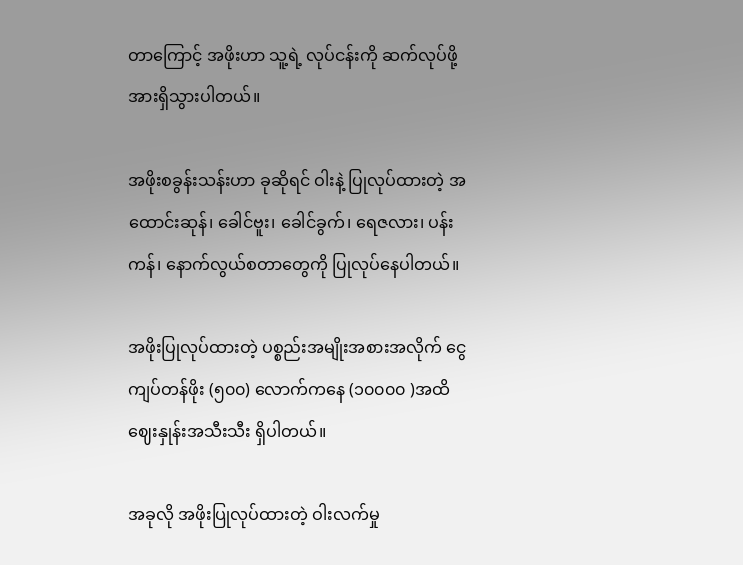တာကြောင့် အဖိုးဟာ သူ့ရဲ့ လုပ်ငန်းကို ဆက်လုပ်ဖို့ အားရှိသွားပါတယ်။

အဖိုးစခွန်းသန်းဟာ ခုဆိုရင် ဝါးနဲ့ ပြုလုပ်ထားတဲ့ အထောင်းဆုန်၊ ခေါင်ဗူး၊ ခေါင်ခွက်၊ ရေဇလား၊ ပန်းကန်၊ နောက်လွယ်စတာတွေကို ပြုလုပ်နေပါတယ်။

အဖိုးပြုလုပ်ထားတဲ့ ပစ္စည်းအမျိုးအစားအလိုက် ငွေကျပ်တန်ဖိုး (၅၀၀) လောက်ကနေ (၁၀၀၀၀ )အထိ ဈေးနှုန်းအသီးသီး ရှိပါတယ်။

အခုလို အဖိုးပြုလုပ်ထားတဲ့ ဝါးလက်မှု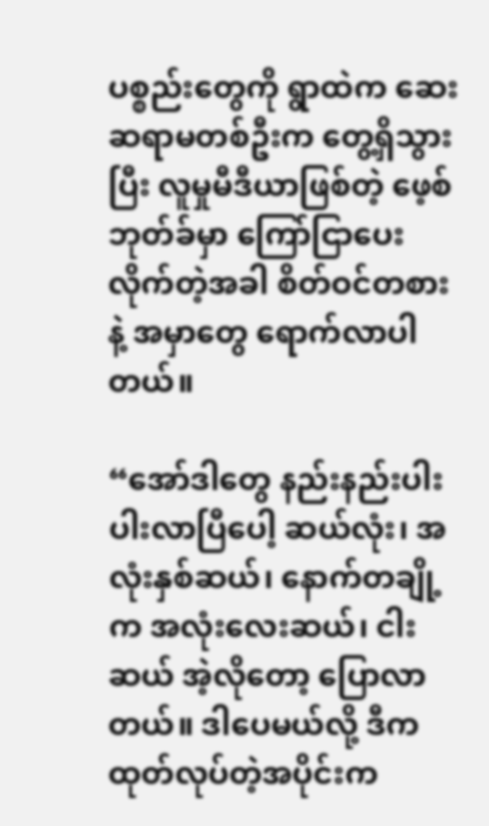ပစ္စည်းတွေကို ရွာထဲက ဆေးဆရာမတစ်ဦးက တွေ့ရှိသွားပြီး လူမှုမီဒီယာဖြစ်တဲ့ ဖေ့စ်ဘုတ်ခ်မှာ ကြော်ငြာပေးလိုက်တဲ့အခါ စိတ်ဝင်တစားနဲ့ အမှာတွေ ရောက်လာပါတယ်။

“အော်ဒါတွေ နည်းနည်းပါးပါးလာပြီပေါ့ ဆယ်လုံး၊ အလုံးနှစ်ဆယ်၊ နောက်တချို့က အလုံးလေးဆယ်၊ ငါးဆယ် အဲ့လိုတော့ ပြောလာတယ်။ ဒါပေမယ်လို့ ဒီက ထုတ်လုပ်တဲ့အပိုင်းက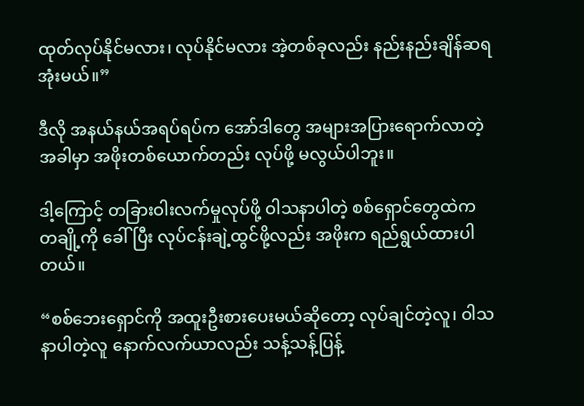ထုတ်လုပ်နိုင်မလား၊ လုပ်နိုင်မလား အဲ့တစ်ခုလည်း နည်းနည်းချိန်ဆရအုံးမယ်။”

ဒီလို အနယ်နယ်အရပ်ရပ်က အော်ဒါတွေ အများအပြားရောက်လာတဲ့အခါမှာ အဖိုးတစ်ယောက်တည်း လုပ်ဖို့ မလွယ်ပါဘူး။

ဒါ့ကြောင့် တခြားဝါးလက်မှုလုပ်ဖို့ ဝါသနာပါတဲ့ စစ်ရှောင်တွေထဲက တချို့ကို ခေါ်ပြီး လုပ်ငန်းချဲ့ထွင်ဖို့လည်း အဖိုးက ရည်ရွယ်ထားပါတယ်။

“စစ်ဘေးရှောင်ကို အထူးဦးစားပေးမယ်ဆိုတော့ လုပ်ချင်တဲ့လူ၊ ဝါသနာပါတဲ့လူ နောက်လက်ယာလည်း သန့်သန့်ပြန့်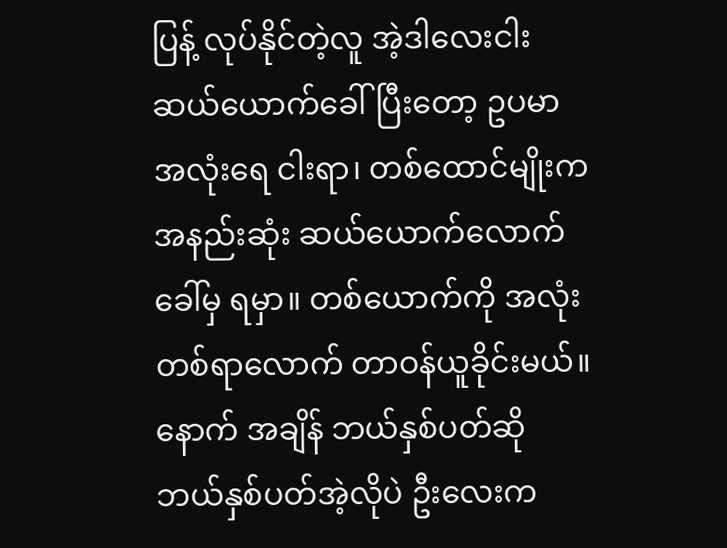ပြန့် လုပ်နိုင်တဲ့လူ အဲ့ဒါလေးငါး ဆယ်ယောက်ခေါ်ပြီးတော့ ဥပမာ အလုံးရေ ငါးရာ၊ တစ်ထောင်မျိုးက အနည်းဆုံး ဆယ်ယောက်လောက် ခေါ်မှ ရမှာ။ တစ်ယောက်ကို အလုံး တစ်ရာလောက် တာဝန်ယူခိုင်းမယ်။ နောက် အချိန် ဘယ်နှစ်ပတ်ဆို ဘယ်နှစ်ပတ်အဲ့လိုပဲ ဦးလေးက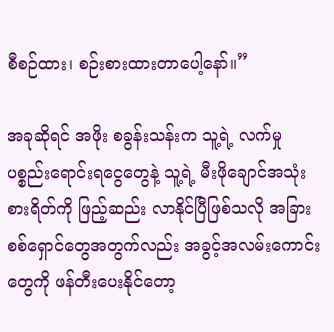စီစဉ်ထား၊ စဉ်းစားထားတာပေါ့နော်။”

အခုဆိုရင် အဖိုး စခွန်းသန်းက သူ့ရဲ့ လက်မှုပစ္စည်းရောင်းရငွေတွေနဲ့ သူ့ရဲ့ မီးဖိုချောင်အသုံးစားရိတ်ကို ဖြည့်ဆည်း လာနိုင်ပြီဖြစ်သလို အခြားစစ်ရှောင်တွေအတွက်လည်း အခွင့်အလမ်းကောင်းတွေကို ဖန်တီးပေးနိုင်တော့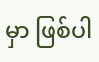မှာ ဖြစ်ပါ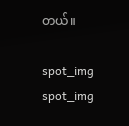တယ်။

spot_img
spot_img